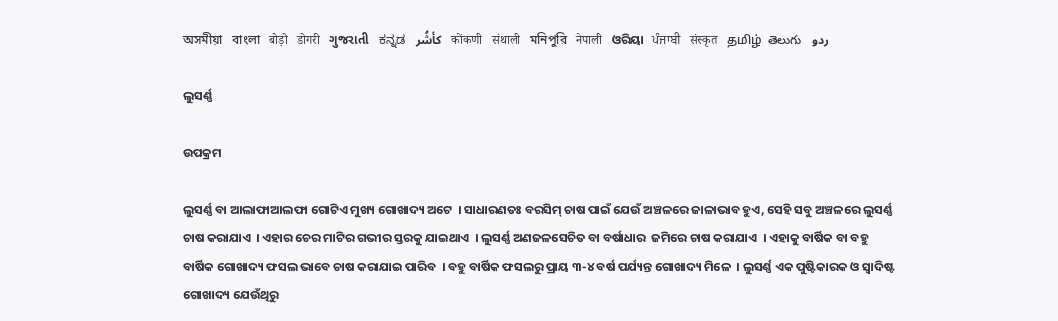অসমীয়া   বাংলা   बोड़ो   डोगरी   ગુજરાતી   ಕನ್ನಡ   كأشُر   कोंकणी   संथाली   মনিপুরি   नेपाली   ଓରିୟା   ਪੰਜਾਬੀ   संस्कृत   தமிழ்  తెలుగు   ردو

ଲୁସର୍ଣ୍ଣ

ଉପକ୍ରମ

ଲୁସର୍ଣ୍ଣ ବା ଆଲାଫାଆଲଫା ଗୋଟିଏ ମୁଖ୍ୟ ଗୋଖାଦ୍ୟ ଅଟେ  । ସାଧାରଣତଃ ବରସିମ୍ ଚାଷ ପାଇଁ ଯେଉଁ ଅଞ୍ଚଳରେ ଜାଳାଭାବ ହୁଏ, ସେହି ସବୁ ଅଞ୍ଚଳରେ ଲୁସର୍ଣ୍ଣ ଚାଷ କରାଯାଏ  । ଏହାର ଚେର ମାଟିର ଗଭୀର ସ୍ତରକୁ ଯାଇଥାଏ  । ଲୁସର୍ଣ୍ଣ ଅଣଜଳସେଚିତ ବା ବର୍ଷାଧାର  ଜମିରେ ଚାଷ କରାଯାଏ  । ଏହାକୁ ବାର୍ଷିକ ବା ବହୁ ବାର୍ଷିକ ଗୋଖାଦ୍ୟ ଫସଲ ଭାବେ ଚାଷ କରାଯାଇ ପାରିବ  । ବହୁ ବାର୍ଷିକ ଫସଲରୁ ପ୍ରାୟ ୩-୪ ବର୍ଷ ପର୍ଯ୍ୟନ୍ତ ଗୋଖାଦ୍ୟ ମିଳେ  । ଲୁସର୍ଣ୍ଣ ଏକ ପୁଷ୍ଟିକାରକ ଓ ସ୍ଵାଦିଷ୍ଟ ଗୋଖାଦ୍ୟ ଯେଉଁଥିରୁ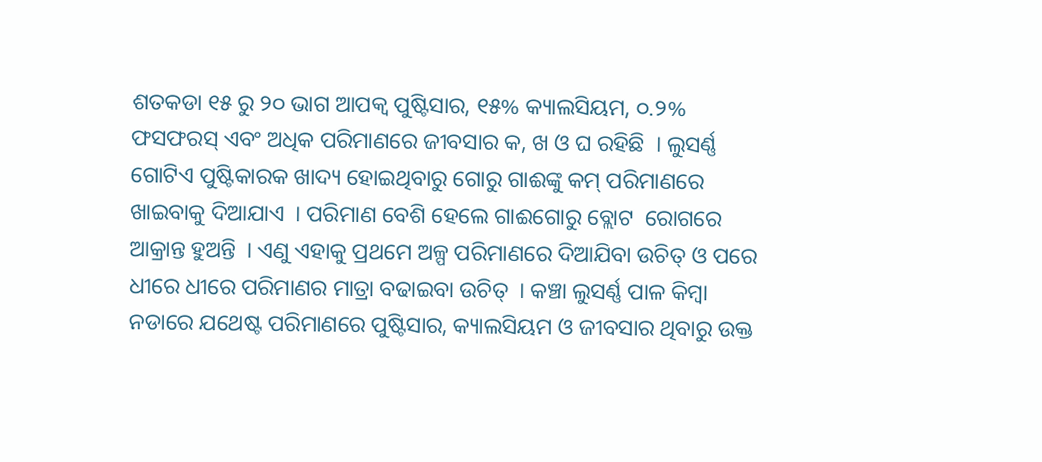ଶତକଡା ୧୫ ରୁ ୨୦ ଭାଗ ଆପକ୍ଵ ପୁଷ୍ଟିସାର, ୧୫% କ୍ୟାଲସିୟମ, ୦.୨% ଫସଫରସ୍ ଏବଂ ଅଧିକ ପରିମାଣରେ ଜୀବସାର କ, ଖ ଓ ଘ ରହିଛି  । ଲୁସର୍ଣ୍ଣ ଗୋଟିଏ ପୁଷ୍ଟିକାରକ ଖାଦ୍ୟ ହୋଇଥିବାରୁ ଗୋରୁ ଗାଈଙ୍କୁ କମ୍ ପରିମାଣରେ ଖାଇବାକୁ ଦିଆଯାଏ  । ପରିମାଣ ବେଶି ହେଲେ ଗାଈଗୋରୁ ବ୍ଲୋଟ  ରୋଗରେ ଆକ୍ରାନ୍ତ ହୁଅନ୍ତି  । ଏଣୁ ଏହାକୁ ପ୍ରଥମେ ଅଳ୍ପ ପରିମାଣରେ ଦିଆଯିବା ଉଚିତ୍ ଓ ପରେ ଧୀରେ ଧୀରେ ପରିମାଣର ମାତ୍ରା ବଢାଇବା ଉଚିତ୍  । କଞ୍ଚା ଲୁସର୍ଣ୍ଣ ପାଳ କିମ୍ବା ନଡାରେ ଯଥେଷ୍ଟ ପରିମାଣରେ ପୁଷ୍ଟିସାର, କ୍ୟାଲସିୟମ ଓ ଜୀବସାର ଥିବାରୁ ଉକ୍ତ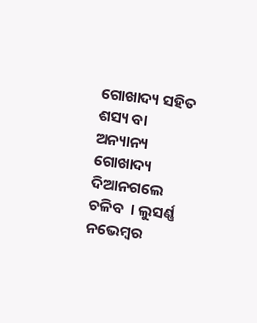ଗୋଖାଦ୍ୟ ସହିତ ଶସ୍ୟ ବା ଅନ୍ୟାନ୍ୟ ଗୋଖାଦ୍ୟ ଦିଆନଗଲେ ଚଳିବ  । ଲୁସର୍ଣ୍ଣ ନଭେମ୍ବର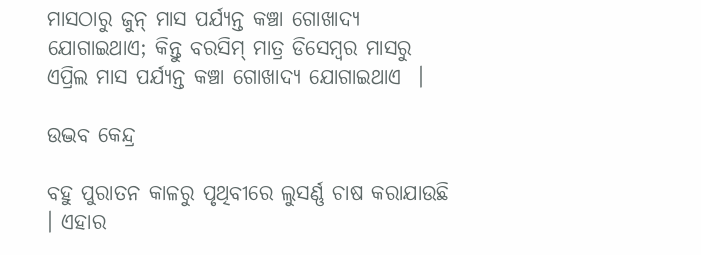ମାସଠାରୁ ଜୁନ୍ ମାସ ପର୍ଯ୍ୟନ୍ତ କଞ୍ଚା ଗୋଖାଦ୍ୟ ଯୋଗାଇଥାଏ; କିନ୍ତୁ ବରସିମ୍ ମାତ୍ର ଡିସେମ୍ବର ମାସରୁ ଏପ୍ରିଲ ମାସ ପର୍ଯ୍ୟନ୍ତ କଞ୍ଚା ଗୋଖାଦ୍ୟ ଯୋଗାଇଥାଏ  ।

ଉଦ୍ଭବ କେନ୍ଦ୍ର

ବହୁ ପୁରାତନ କାଳରୁ ପୃଥିବୀରେ ଲୁସର୍ଣ୍ଣ ଚାଷ କରାଯାଉଛି  । ଏହାର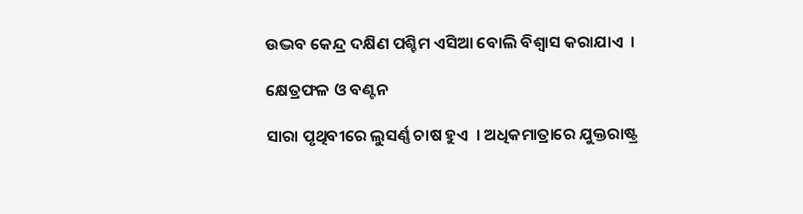ଉଦ୍ଭବ କେନ୍ଦ୍ର ଦକ୍ଷିଣ ପଶ୍ଚିମ ଏସିଆ ବୋଲି ବିଶ୍ଵାସ କରାଯାଏ  ।

କ୍ଷେତ୍ରଫଳ ଓ ବଣ୍ଟନ

ସାରା ପୃଥିବୀରେ ଲୁସର୍ଣ୍ଣ ଚାଷ ହୁଏ  । ଅଧିକମାତ୍ରାରେ ଯୁକ୍ତରାଷ୍ଟ୍ର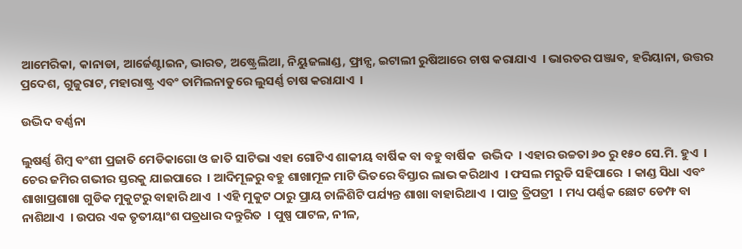ଆମେରିକା, କାନାଡା, ଆର୍ଜେଣ୍ଟାଇନ, ଭାରତ, ଅଷ୍ଟ୍ରେଲିଆ, ନିୟୁଜଲାଣ୍ଡ, ଫ୍ରାନ୍ସ, ଇଟାଲୀ ରୁଷିଆରେ ଚାଷ କରାଯାଏ  । ଭାରତର ପଞ୍ଜାବ, ହରିୟାନା, ଉତ୍ତର ପ୍ରଦେଶ, ଗୁଜୁରାଟ, ମହାରାଷ୍ଟ୍ର ଏବଂ ତାମିଲନାଡୁରେ ଲୁସର୍ଣ୍ଣ ଚାଷ କରାଯାଏ  ।

ଉଦ୍ଭିଦ ବର୍ଣ୍ଣନା

ଲୁଷର୍ଣ୍ଣ ଶିମ୍ବ ବଂଶୀ ପ୍ରଜାତି ମେଡିକାଗୋ ଓ ଜାତି ସାଟିଭା ଏହା ଗୋଟିଏ ଶାକୀୟ ବାର୍ଷିକ ବା ବହୁ ବାର୍ଷିକ  ଉଦ୍ଭିଦ  । ଏହାର ଉଚ୍ଚତା ୬୦ ରୁ ୧୫୦ ସେ.ମି. ହୁଏ  । ଚେର ଜମିର ଗଭୀର ସ୍ତରକୁ ଯାଇପାରେ  । ଆଦିମୂଳରୁ ବହୁ ଶାଖାମୂଳ ମାଟି ଭିତରେ ବିସ୍ତାର ଲାଭ କରିଥାଏ  । ଫସଲ ମରୁଡି ସହିପାରେ  । କାଣ୍ଡ ସିଧା ଏବଂ ଶାଖାପ୍ରଶାଖା ଗୁଡିକ ମୁକୁଟରୁ ବାହାରି ଥାଏ  । ଏହି ମୁକୁଟ ଠାରୁ ପ୍ରାୟ ଚାଳିଶିଟି ପର୍ଯ୍ୟନ୍ତ ଶାଖା ବାହାରିଥାଏ  । ପାତ୍ର ତ୍ରିପତ୍ରୀ  । ମଧ୍ୟ ପର୍ଣ୍ଣକ ଛୋଟ ଡେମ୍ଫ ବା ନାଶିଥାଏ  । ଉପର ଏକ ତୃତୀୟାଂଶ ପତ୍ରଧାର ଦନ୍ତୁରିତ  । ପୁଷ୍ପ ପାଟଳ, ନୀଳ,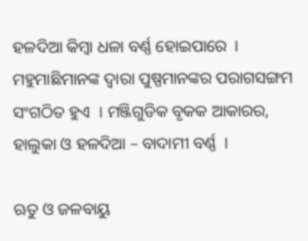ହଳଦିଆ କିମ୍ବା ଧଳା ବର୍ଣ୍ଣ ହୋଇପାରେ  । ମହୁମାଛିମାନଙ୍କ ଦ୍ଵାରା ପୁଷ୍ପମାନଙ୍କର ପରାଗସଙ୍ଗମ ସଂଗଠିତ ହୁଏ  । ମଞ୍ଜିଗୁଡିକ ବୃକକ ଆକାରର, ହାଲୁକା ଓ ହଳଦିଆ – ବାଦାମୀ ବର୍ଣ୍ଣ  ।

ଋତୁ ଓ ଜଳବାୟୁ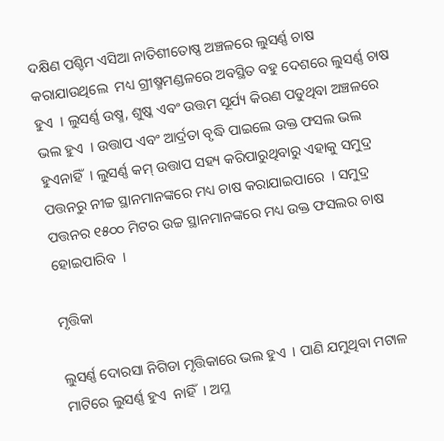ଦକ୍ଷିଣ ପଶ୍ଚିମ ଏସିଆ ନାତିଶୀତୋଷ୍ଣ ଅଞ୍ଚଳରେ ଲୁସର୍ଣ୍ଣ ଚାଷ କରାଯାଉଥିଲେ  ମଧ୍ୟ ଗ୍ରୀଷ୍ମମଣ୍ଡଳରେ ଅବସ୍ଥିତ ବହୁ ଦେଶରେ ଲୁସର୍ଣ୍ଣ ଚାଷ ହୁଏ  । ଲୁସର୍ଣ୍ଣ ଉଷ୍ମ, ଶୁଷ୍କ ଏବଂ ଉତ୍ତମ ସୂର୍ଯ୍ୟ କିରଣ ପଡୁଥିବା ଅଞ୍ଚଳରେ ଭଲ ହୁଏ  । ଉତ୍ତାପ ଏବଂ ଆର୍ଦ୍ରତା ବୃଦ୍ଧି ପାଇଲେ ଉକ୍ତ ଫସଲ ଭଲ ହୁଏନାହିଁ  । ଲୁସର୍ଣ୍ଣ କମ୍ ଉତ୍ତାପ ସହ୍ୟ କରିପାରୁଥିବାରୁ ଏହାକୁ ସମୁଦ୍ର ପତ୍ତନରୁ ନୀଚ୍ଚ ସ୍ଥାନମାନଙ୍କରେ ମଧ୍ୟ ଚାଷ କରାଯାଇପାରେ  । ସମୁଦ୍ର ପତ୍ତନର ୧୫୦୦ ମିଟର ଉଚ୍ଚ ସ୍ଥାନମାନଙ୍କରେ ମଧ୍ୟ ଉକ୍ତ ଫସଲର ଚାଷ ହୋଇପାରିବ  ।

ମୃତ୍ତିକା

ଲୁସର୍ଣ୍ଣ ଦୋରସା ନିଗିଡା ମୃତ୍ତିକାରେ ଭଲ ହୁଏ  । ପାଣି ଯମୁଥିବା ମଟାଳ ମାଟିରେ ଲୁସର୍ଣ୍ଣ ହୁଏ  ନାହିଁ  । ଅମ୍ଳ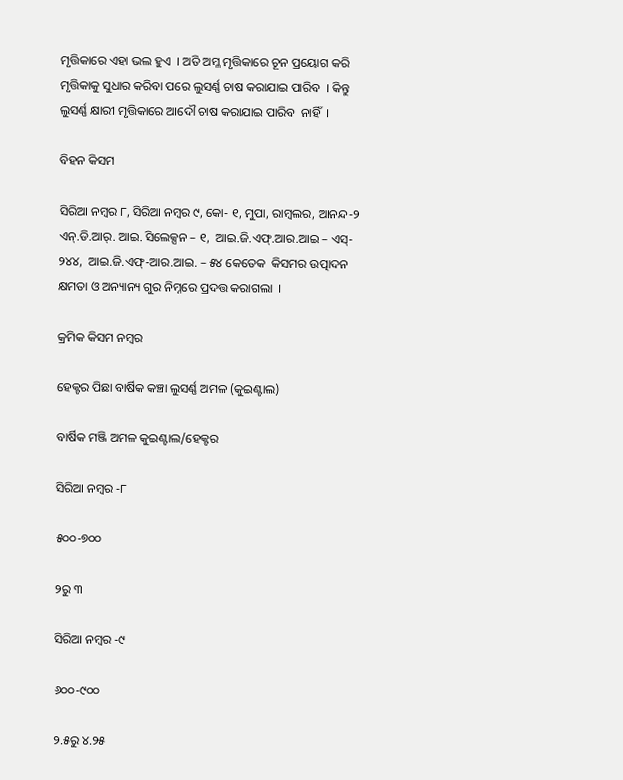ମୃତ୍ତିକାରେ ଏହା ଭଲ ହୁଏ  । ଅତି ଅମ୍ଳ ମୃତ୍ତିକାରେ ଚୂନ ପ୍ରୟୋଗ କରି ମୃତ୍ତିକାକୁ ସୁଧାର କରିବା ପରେ ଲୁସର୍ଣ୍ଣ ଚାଷ କରାଯାଇ ପାରିବ  । କିନ୍ତୁ ଲୁସର୍ଣ୍ଣ କ୍ଷାରୀ ମୃତ୍ତିକାରେ ଆଦୌ ଚାଷ କରାଯାଇ ପାରିବ  ନାହିଁ  ।

ବିହନ କିସମ

ସିରିଆ ନମ୍ବର ୮, ସିରିଆ ନମ୍ବର ୯, କୋ- ୧, ମୁପା, ରାମ୍ବଲର, ଆନନ୍ଦ-୨ ଏନ୍.ଡି.ଆର୍. ଆଇ. ସିଲେକ୍ସନ – ୧,  ଆଇ.ଜି.ଏଫ୍.ଆର.ଆଇ – ଏସ୍- ୨୪୪,  ଆଇ.ଜି.ଏଫ୍-ଆର.ଆଇ. – ୫୪ କେତେକ  କିସମର ଉତ୍ପାଦନ କ୍ଷମତା ଓ ଅନ୍ୟାନ୍ୟ ଗୁର ନିମ୍ନରେ ପ୍ରଦତ୍ତ କରାଗଲା  ।

କ୍ରମିକ କିସମ ନମ୍ବର

ହେକ୍ଟର ପିଛା ବାର୍ଷିକ କଞ୍ଚା ଲୁସର୍ଣ୍ଣ ଅମଳ (କୁଇଣ୍ଟାଲ)

ବାର୍ଷିକ ମଞ୍ଜି ଅମଳ କୁଇଣ୍ଟାଲ/ହେକ୍ଟର

ସିରିଆ ନମ୍ବର -୮

୫୦୦-୭୦୦

୨ରୁ ୩

ସିରିଆ ନମ୍ବର -୯

୬୦୦-୯୦୦

୨.୫ରୁ ୪.୨୫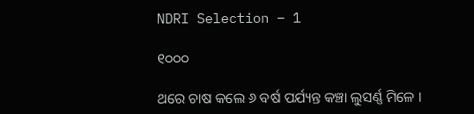NDRI Selection – 1

୧୦୦୦

ଥରେ ଚାଷ କଲେ ୬ ବର୍ଷ ପର୍ଯ୍ୟନ୍ତ କଞ୍ଚା ଲୁସର୍ଣ୍ଣ ମିଳେ ।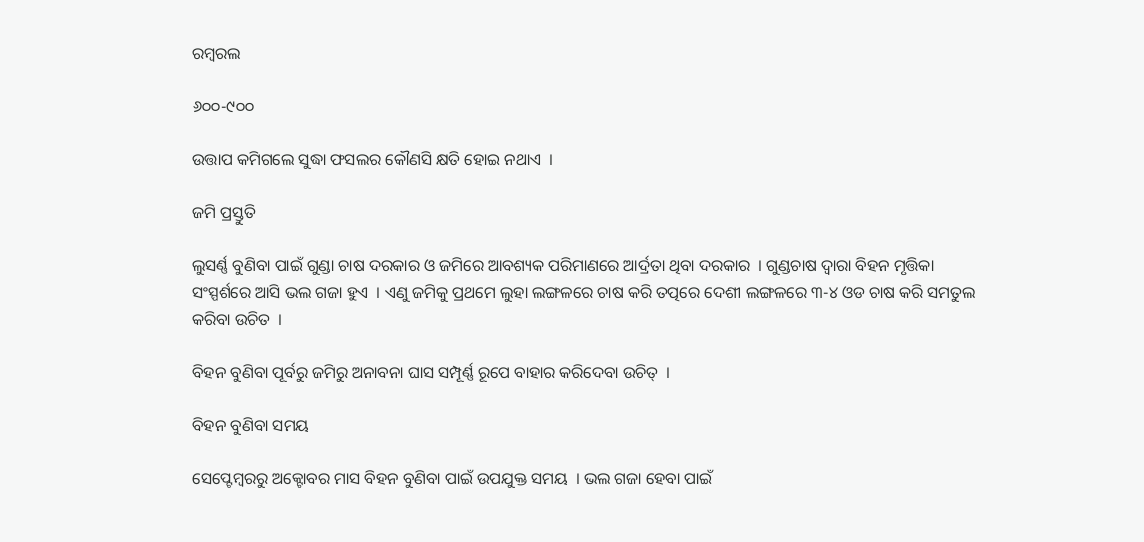ରମ୍ବରଲ

୬୦୦-୯୦୦

ଉତ୍ତାପ କମିଗଲେ ସୁଦ୍ଧା ଫସଲର କୌଣସି କ୍ଷତି ହୋଇ ନଥାଏ  ।

ଜମି ପ୍ରସ୍ତୁତି

ଲୁସର୍ଣ୍ଣ ବୁଣିବା ପାଇଁ ଗୁଣ୍ଡା ଚାଷ ଦରକାର ଓ ଜମିରେ ଆବଶ୍ୟକ ପରିମାଣରେ ଆର୍ଦ୍ରତା ଥିବା ଦରକାର  । ଗୁଣ୍ଡଚାଷ ଦ୍ଵାରା ବିହନ ମୃତ୍ତିକା ସଂସ୍ପର୍ଶରେ ଆସି ଭଲ ଗଜା ହୁଏ  । ଏଣୁ ଜମିକୁ ପ୍ରଥମେ ଲୁହା ଲଙ୍ଗଳରେ ଚାଷ କରି ତତ୍ପରେ ଦେଶୀ ଲଙ୍ଗଳରେ ୩-୪ ଓଡ ଚାଷ କରି ସମତୁଲ କରିବା ଉଚିତ  ।

ବିହନ ବୁଣିବା ପୂର୍ବରୁ ଜମିରୁ ଅନାବନା ଘାସ ସମ୍ପୂର୍ଣ୍ଣ ରୂପେ ବାହାର କରିଦେବା ଉଚିତ୍  ।

ବିହନ ବୁଣିବା ସମୟ

ସେପ୍ଟେମ୍ବରରୁ ଅକ୍ଟୋବର ମାସ ବିହନ ବୁଣିବା ପାଇଁ ଉପଯୁକ୍ତ ସମୟ  । ଭଲ ଗଜା ହେବା ପାଇଁ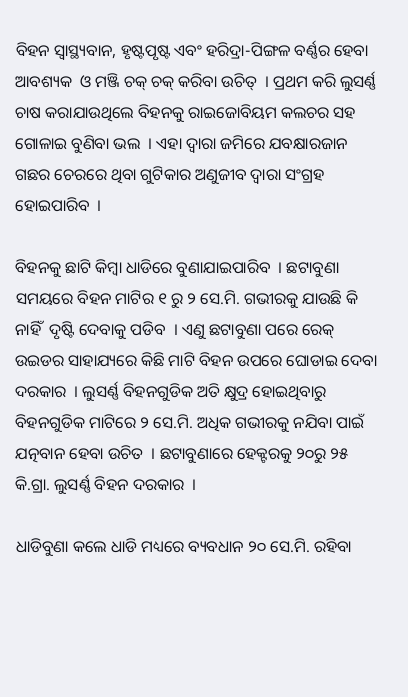ବିହନ ସ୍ଵାସ୍ଥ୍ୟବାନ, ହୃଷ୍ଟପୃଷ୍ଟ ଏବଂ ହରିଦ୍ରା-ପିଙ୍ଗଳ ବର୍ଣ୍ଣର ହେବା ଆବଶ୍ୟକ  ଓ ମଞ୍ଜି ଚକ୍ ଚକ୍ କରିବା ଉଚିତ୍  । ପ୍ରଥମ କରି ଲୁସର୍ଣ୍ଣ ଚାଷ କରାଯାଉଥିଲେ ବିହନକୁ ରାଇଜୋବିୟମ କଲଚର ସହ ଗୋଳାଇ ବୁଣିବା ଭଲ  । ଏହା ଦ୍ଵାରା ଜମିରେ ଯବକ୍ଷାରଜାନ ଗଛର ଚେରରେ ଥିବା ଗୁଟିକାର ଅଣୁଜୀବ ଦ୍ଵାରା ସଂଗ୍ରହ ହୋଇପାରିବ  ।

ବିହନକୁ ଛାଟି କିମ୍ବା ଧାଡିରେ ବୁଣାଯାଇପାରିବ  । ଛଟାବୁଣା ସମୟରେ ବିହନ ମାଟିର ୧ ରୁ ୨ ସେ.ମି. ଗଭୀରକୁ ଯାଉଛି କି ନାହିଁ  ଦୃଷ୍ଟି ଦେବାକୁ ପଡିବ  । ଏଣୁ ଛଟାବୁଣା ପରେ ରେକ୍ ଉଇଡର ସାହାଯ୍ୟରେ କିଛି ମାଟି ବିହନ ଉପରେ ଘୋଡାଇ ଦେବା ଦରକାର  । ଲୁସର୍ଣ୍ଣ ବିହନଗୁଡିକ ଅତି କ୍ଷୁଦ୍ର ହୋଇଥିବାରୁ ବିହନଗୁଡିକ ମାଟିରେ ୨ ସେ.ମି. ଅଧିକ ଗଭୀରକୁ ନଯିବା ପାଇଁ ଯତ୍ନବାନ ହେବା ଉଚିତ  । ଛଟାବୁଣାରେ ହେକ୍ଟରକୁ ୨୦ରୁ ୨୫ କି.ଗ୍ରା. ଲୁସର୍ଣ୍ଣ ବିହନ ଦରକାର  ।

ଧାଡିବୁଣା କଲେ ଧାଡି ମଧ୍ୟରେ ବ୍ୟବଧାନ ୨୦ ସେ.ମି. ରହିବା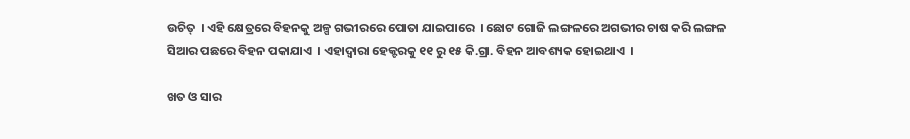ଉଚିତ୍  । ଏହି କ୍ଷେତ୍ରରେ ବିହନକୁ ଅଳ୍ପ ଗଭୀରରେ ପୋତା ଯାଇପାରେ  । ଛୋଟ ଗୋଜି ଲଙ୍ଗଳରେ ଅଗଭୀର ଚାଷ କରି ଲଙ୍ଗଳ ସିଆର ପଛରେ ବିହନ ପକାଯାଏ  । ଏହାଦ୍ଵାରା ହେକ୍ଟରକୁ ୧୧ ରୁ ୧୫ କି.ଗ୍ରା. ବିହନ ଆବଶ୍ୟକ ହୋଇଥାଏ  ।

ଖତ ଓ ସାର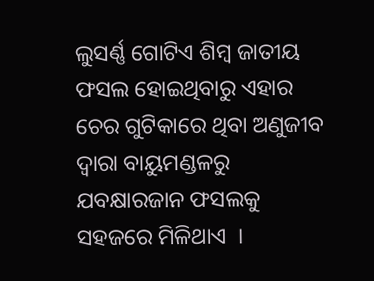ଲୁସର୍ଣ୍ଣ ଗୋଟିଏ ଶିମ୍ବ ଜାତୀୟ ଫସଲ ହୋଇଥିବାରୁ ଏହାର ଚେର ଗୁଟିକାରେ ଥିବା ଅଣୁଜୀବ ଦ୍ଵାରା ବାୟୁମଣ୍ଡଳରୁ ଯବକ୍ଷାରଜାନ ଫସଲକୁ ସହଜରେ ମିଳିଥାଏ  ।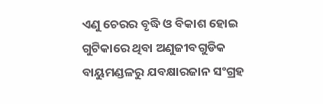ଏଣୁ ଚେରର ବୃଦ୍ଧି ଓ ବିକାଶ ହୋଇ ଗୁଟିକାରେ ଥିବା ଅଣୁଜୀବଗୁଡିକ ବାୟୁମଣ୍ଡଳରୁ ଯବକ୍ଷାରଜାନ ସଂଗ୍ରହ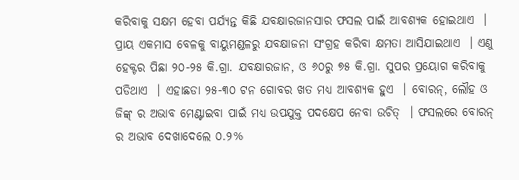କରିବାକୁ ସକ୍ଷମ ହେବା ପର୍ଯ୍ୟନ୍ତ କିଛି ଯବକ୍ଷାରଜାନସାର ଫସଲ ପାଇଁ ଆବଶ୍ୟକ ହୋଇଥାଏ  । ପ୍ରାୟ ଏକମାସ ବେଳକୁ ବାୟୁମଣ୍ଡଳରୁ ଯବକ୍ଷାଜନା ସଂଗ୍ରହ କରିବା କ୍ଷମତା ଆସିଯାଇଥାଏ  । ଏଣୁ ହେକ୍ଟର ପିଛା ୨୦-୨୫ କି.ଗ୍ରା. ଯବକ୍ଷାରଜାନ, ଓ ୬୦ରୁ ୭୫ କି.ଗ୍ରା. ସୁପର ପ୍ରୟୋଗ କରିବାକୁ ପଡିଥାଏ  । ଏହାଛଡା ୨୫-୩୦ ଟନ ଗୋବର ଖତ ମଧ୍ୟ ଆବଶ୍ୟକ ହୁଏ  । ବୋରନ୍, ଲୌହ ଓ ଜିଙ୍କ୍ ର ଅଭାବ ମେଣ୍ଟାଇବା ପାଇଁ ମଧ୍ୟ ଉପଯୁକ୍ତ ପଦକ୍ଷେପ ନେବା ଉଚିତ୍  । ଫସଲରେ ବୋରନ୍ ର ଅଭାବ ଦେଖାଦେଲେ ୦.୨%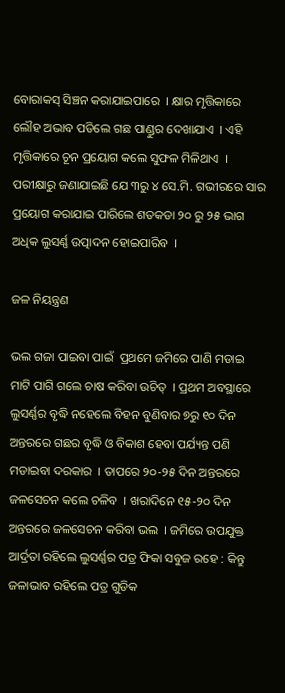ବୋରାକସ୍ ସିଞ୍ଚନ କରାଯାଇପାରେ  । କ୍ଷାର ମୃତ୍ତିକାରେ ଲୌହ ଅଭାବ ପଡିଲେ ଗଛ ପାଣ୍ଡୁର ଦେଖାଯାଏ  । ଏହି ମୃତ୍ତିକାରେ ଚୂନ ପ୍ରୟୋଗ କଲେ ସୁଫଳ ମିଳିଥାଏ  । ପରୀକ୍ଷାରୁ ଜଣାଯାଇଛି ଯେ ୩ରୁ ୪ ସେ.ମି. ଗଭୀରରେ ସାର ପ୍ରୟୋଗ କରାଯାଇ ପାରିଲେ ଶତକଡା ୨୦ ରୁ ୨୫ ଭାଗ ଅଧିକ ଲୁସର୍ଣ୍ଣ ଉତ୍ପାଦନ ହୋଇପାରିବ  ।

ଜଳ ନିୟନ୍ତ୍ରଣ

ଭଲ ଗଜା ପାଇବା ପାଇଁ  ପ୍ରଥମେ ଜମିରେ ପାଣି ମଡାଇ ମାଟି ପାଗି ଗଲେ ଚାଷ କରିବା ଉଚିତ୍  । ପ୍ରଥମ ଅବସ୍ଥାରେ ଲୁସର୍ଣ୍ଣର ବୃଦ୍ଧି ନହେଲେ ବିହନ ବୁଣିବାର ୭ରୁ ୧୦ ଦିନ ଅନ୍ତରରେ ଗଛର ବୃଦ୍ଧି ଓ ବିକାଶ ହେବା ପର୍ଯ୍ୟନ୍ତ ପଣି ମଡାଇବା ଦରକାର  । ତାପରେ ୨୦-୨୫ ଦିନ ଅନ୍ତରରେ ଜଳସେଚନ କଲେ ଚଳିବ  । ଖରାଦିନେ ୧୫-୨୦ ଦିନ ଅନ୍ତରରେ ଜଳସେଚନ କରିବା ଭଲ  । ଜମିରେ ଉପଯୁକ୍ତ ଆର୍ଦ୍ରତା ରହିଲେ ଲୁସର୍ଣ୍ଣର ପତ୍ର ଫିକା ସବୁଜ ରହେ : କିନ୍ତୁ ଜଳାଭାବ ରହିଲେ ପତ୍ର ଗୁଡିକ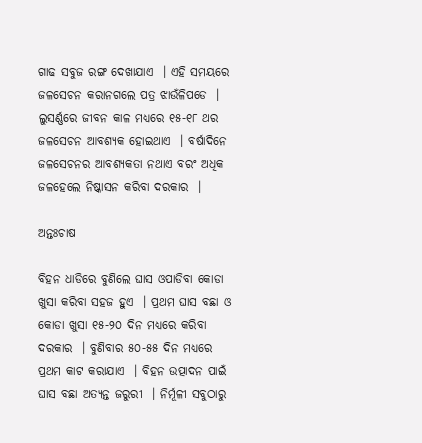ଗାଢ ସବୁଜ ରଙ୍ଗ ଦେଖାଯାଏ  । ଏହି ସମୟରେ ଜଳସେଚନ କରାନଗଲେ ପତ୍ର ଝାଉଁଳିପଡେ  । ଲୁସର୍ଣ୍ଣରେ ଜୀବନ କାଳ ମଧ୍ୟରେ ୧୫-୧୮ ଥର ଜଳସେଚନ ଆବଶ୍ୟକ ହୋଇଥାଏ  । ବର୍ଷାଦିନେ ଜଳସେଚନର ଆବଶ୍ୟକତା ନଥାଏ ବରଂ ଅଧିକ ଜଳହେଲେ ନିଷ୍କାସନ କରିବା ଦରକାର  ।

ଅନ୍ତଃଚାଷ

ବିହନ ଧାଡିରେ ବୁଣିଲେ ଘାସ ଓପାଡିବା କୋଡା ଖୁସା କରିବା ସହଜ ହୁଏ  । ପ୍ରଥମ ଘାସ ବଛା ଓ କୋଡା ଖୁସା ୧୫-୨୦ ଦିନ ମଧ୍ୟରେ କରିବା ଦରକାର  । ବୁଣିବାର ୫୦-୫୫ ଦିନ ମଧ୍ୟରେ ପ୍ରଥମ କାଟ କରାଯାଏ  । ବିହନ ଉତ୍ପାଦନ ପାଇଁ ଘାସ ବଛା ଅତ୍ୟନ୍ତ ଜରୁରୀ  । ନିର୍ମୂଳୀ ସବୁଠାରୁ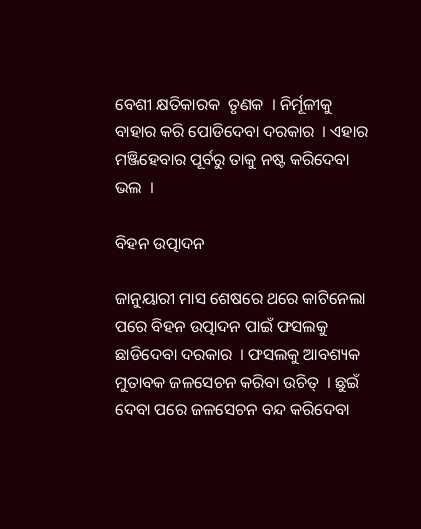ବେଶୀ କ୍ଷତିକାରକ  ତୃଣକ  । ନିର୍ମୂଳୀକୁ ବାହାର କରି ପୋଡିଦେବା ଦରକାର  । ଏହାର ମଞ୍ଜିହେବାର ପୂର୍ବରୁ ତାକୁ ନଷ୍ଟ କରିଦେବା ଭଲ  ।

ବିହନ ଉତ୍ପାଦନ

ଜାନୁୟାରୀ ମାସ ଶେଷରେ ଥରେ କାଟିନେଲା ପରେ ବିହନ ଉତ୍ପାଦନ ପାଇଁ ଫସଲକୁ ଛାଡିଦେବା ଦରକାର  । ଫସଲକୁ ଆବଶ୍ୟକ ମୁତାବକ ଜଳସେଚନ କରିବା ଉଚିତ୍  । ଛୁଇଁ ଦେବା ପରେ ଜଳସେଚନ ବନ୍ଦ କରିଦେବା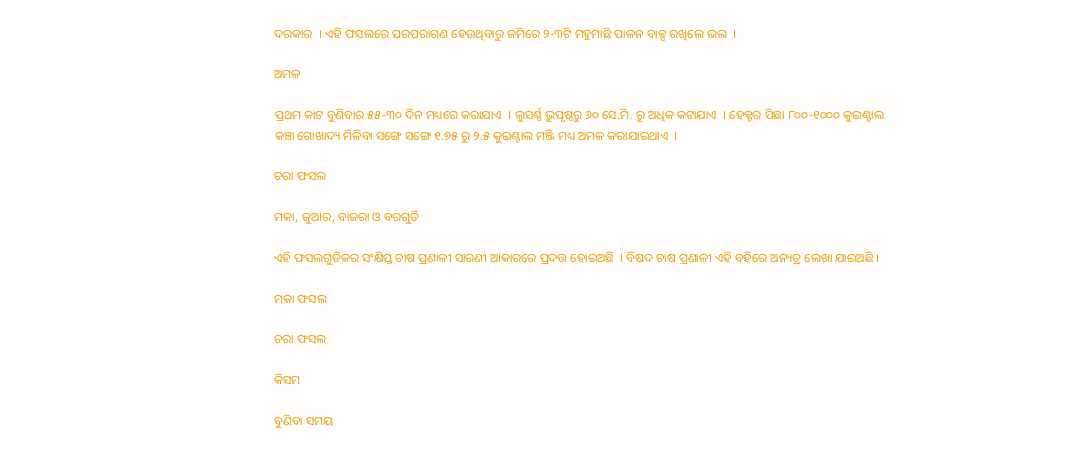ଦରକାର  । ଏହି ଫସଲରେ ପରପରାଗଣ ହେଉଥିବାରୁ ଜମିରେ ୨-୩ଟି ମହୁମାଛି ପାଳନ ବାକ୍ସ ରଖିଲେ ଭଲ  ।

ଅମଳ

ପ୍ରଥମ କାଟ ବୁଣିବାର ୫୫-୩୦ ଦିନ ମଧ୍ୟରେ କରାଯାଏ  । ଲୁସର୍ଣ୍ଣ ଭୁପୃଷ୍ଠରୁ ୬୦ ସେ.ମି. ରୁ ଅଧିକ କଟାଯାଏ  । ହେକ୍ଟର ପିଛା ୮୦୦-୧୦୦୦ କୁଇଣ୍ଟାଲ କଞ୍ଚା ଗୋଖାଦ୍ୟ ମିଳିବା ସଙ୍ଗେ ସଙ୍ଗେ ୧.୭୫ ରୁ ୨.୫ କୁଇଣ୍ଟାଲ ମଞ୍ଜି ମଧ୍ୟ ଅମଳ କରାଯାଇଥାଏ  ।

ଚରା ଫସଲ

ମକା, ଜୁଆର, ବାଜରା ଓ ବରଗୁଡି

ଏହି ଫସଲଗୁଡିକର ସଂକ୍ଷିପ୍ତ ଚାଷ ପ୍ରଣାଳୀ ସାରଣୀ ଆକାରରେ ପ୍ରଦତ୍ତ ହୋଇଅଛି  । ବିଷଦ ଚାଷ ପ୍ରଣାଳୀ ଏହି ବହିରେ ଅନ୍ୟତ୍ର ଲେଖା ଯାଇଅଛି ।

ମକା ଫସଲ

ଚରା ଫସଲ

କିସମ

ବୁଣିବା ସମୟ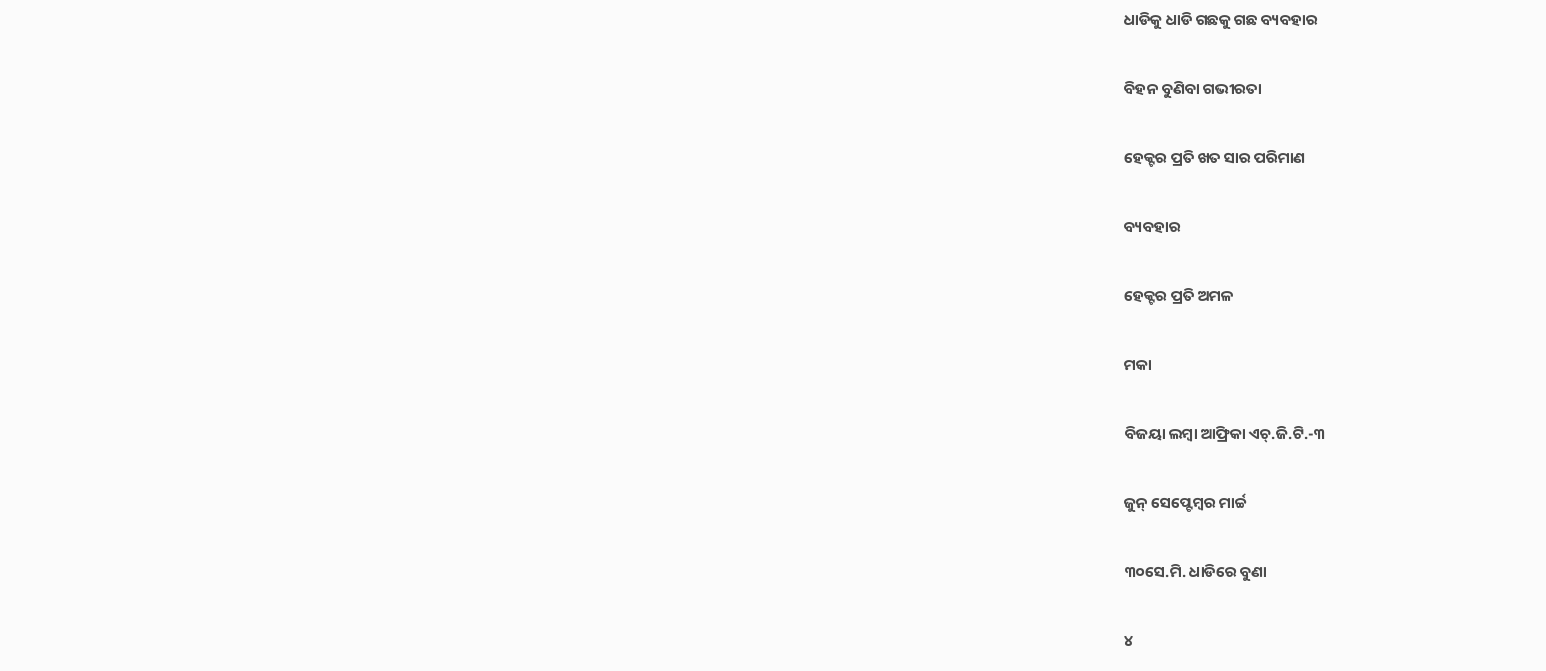ଧାଡିକୁ ଧାଡି ଗଛକୁ ଗଛ ବ୍ୟବହାର

ବିହନ ବୁଣିବା ଗଭୀରତା

ହେକ୍ଟର ପ୍ରତି ଖତ ସାର ପରିମାଣ

ବ୍ୟବହାର

ହେକ୍ଟର ପ୍ରତି ଅମଳ

ମକା

ବିଜୟା ଲମ୍ବା ଆଫ୍ରିକା ଏଚ୍.ଜି.ଟି.-୩

ଜୁନ୍ ସେପ୍ଟେମ୍ବର ମାର୍ଚ୍ଚ

୩୦ସେ.ମି. ଧାଡିରେ ବୁଣା

୪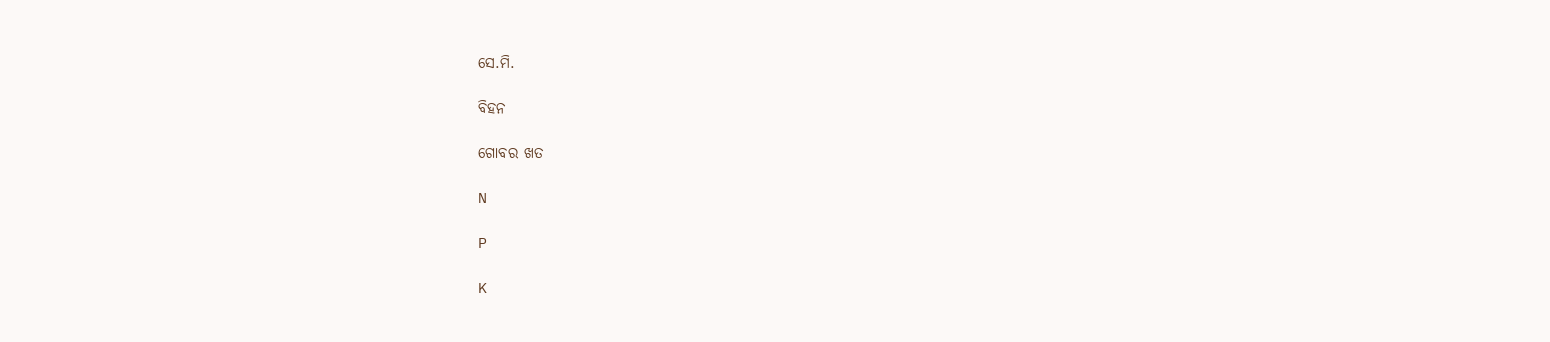ସେ.ମି.

ବିହନ

ଗୋବର ଖତ

N

P

K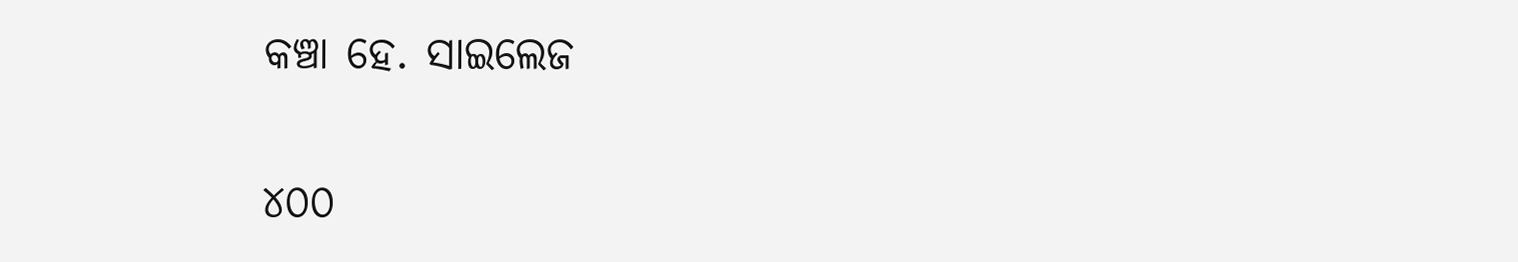କଞ୍ଚା ହେ. ସାଇଲେଜ

୪୦୦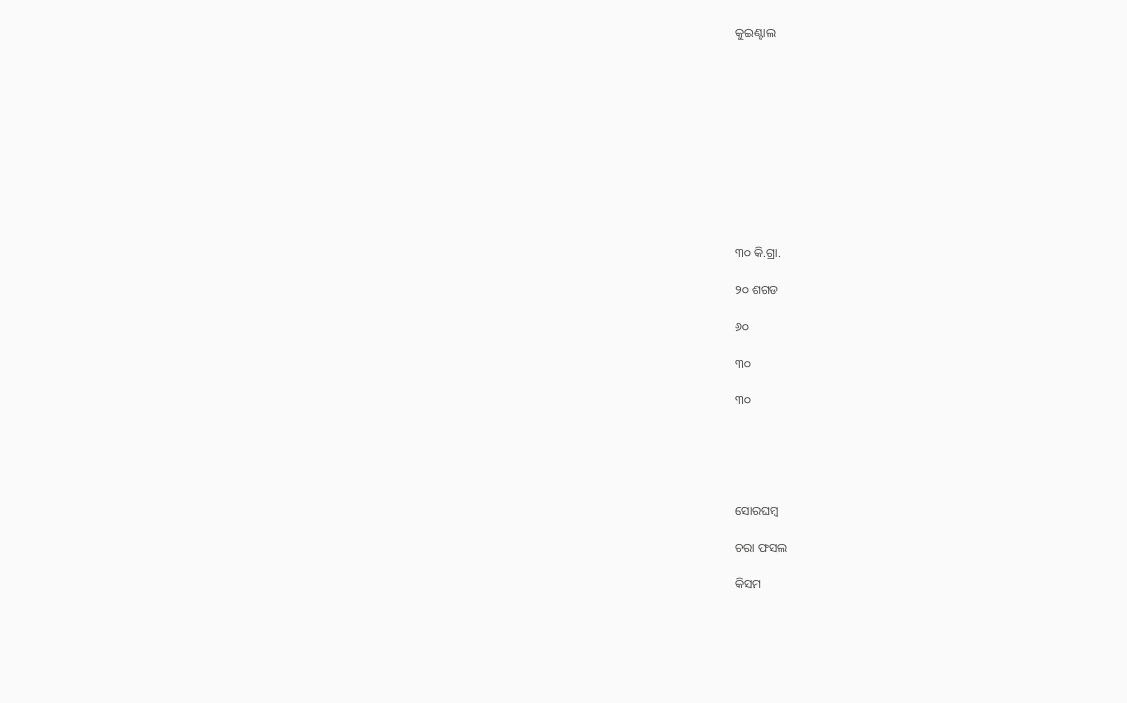କୁଇଣ୍ଟାଲ











୩୦ କି.ଗ୍ରା.

୨୦ ଶଗଡ

୬୦

୩୦

୩୦





ସୋରଘମ୍ବ

ଚରା ଫସଲ

କିସମ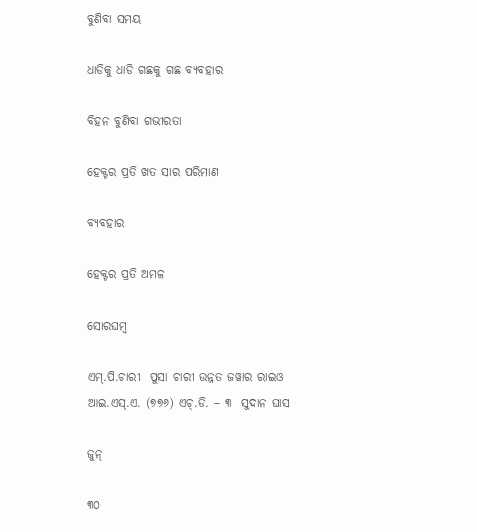ବୁଣିବା ସମୟ

ଧାଡିକୁ ଧାଡି ଗଛକୁ ଗଛ ବ୍ୟବହାର

ବିହନ ବୁଣିବା ଗଭୀରତା

ହେକ୍ଟର ପ୍ରତି ଖତ ସାର ପରିମାଣ

ବ୍ୟବହାର

ହେକ୍ଟର ପ୍ରତି ଅମଳ

ସୋରଘମ୍ବ

ଏମ୍.ପି.ଚାରୀ  ପୁସା ଚାରୀ ଉନ୍ନତ ଜୱାର ରାଇଓ ଆଇ.ଏସ୍.ଏ. (୭୭୬) ଏଚ୍.ଡି. – ୩  ସୁଦାନ ଘାସ

ଜୁନ୍

୩୦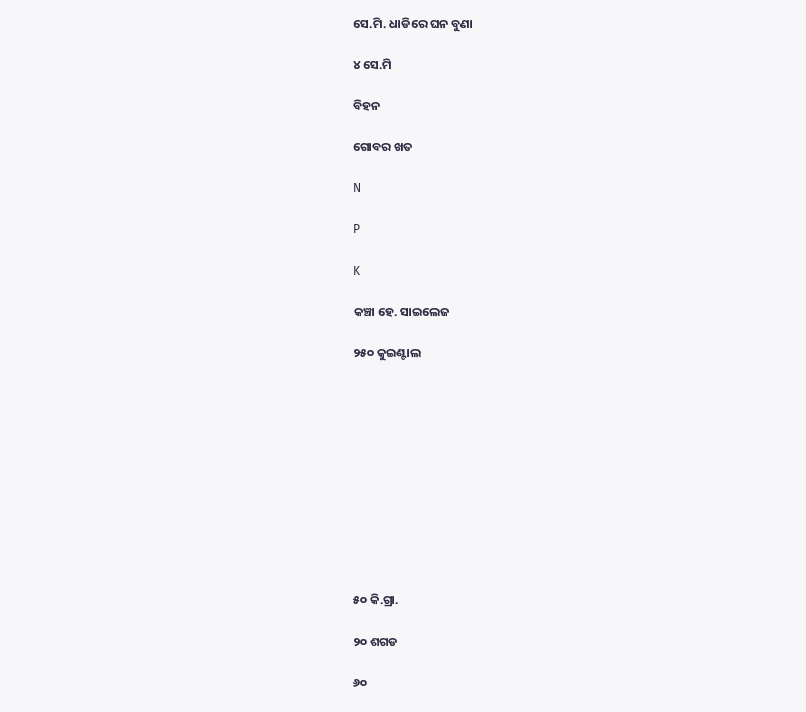ସେ.ମି. ଧାଡିରେ ଘନ ବୁଣା

୪ ସେ.ମି

ବିହନ

ଗୋବର ଖତ

N

P

K

କଞ୍ଚା ହେ. ସାଇଲେଜ

୨୫୦ କୁଇଣ୍ଟାଲ











୫୦ କି.ଗ୍ରା.

୨୦ ଶଗଡ

୬୦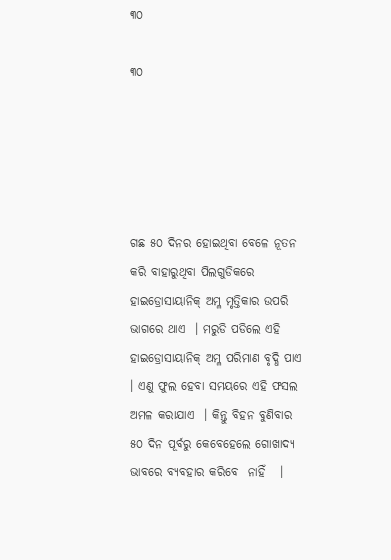୩୦

୩୦





ଗଛ ୫୦ ଦିନର ହୋଇଥିବା ବେଳେ ନୂତନ କରି ବାହାରୁଥିବା ପିଲଗୁଡିକରେ ହାଇଡ୍ରୋସାୟାନିକ୍ ଅମ୍ଳ ମୃତ୍ତିକାର ଉପରି ଭାଗରେ ଥାଏ  । ମରୁଡି ପଡିଲେ ଏହି ହାଇଡ୍ରୋସାୟାନିକ୍ ଅମ୍ଳ ପରିମାଣ ବୃଦ୍ଧି ପାଏ  । ଏଣୁ ଫୁଲ ହେବା ସମୟରେ ଏହି ଫସଲ ଅମଳ କରାଯାଏ  । କିନ୍ତୁ ବିହନ ବୁଣିବାର ୫୦ ଦିନ ପୂର୍ବରୁ କେବେହେଲେ ଗୋଖାଦ୍ୟ ଭାବରେ ବ୍ୟବହାର କରିବେ  ନାହିଁ   ।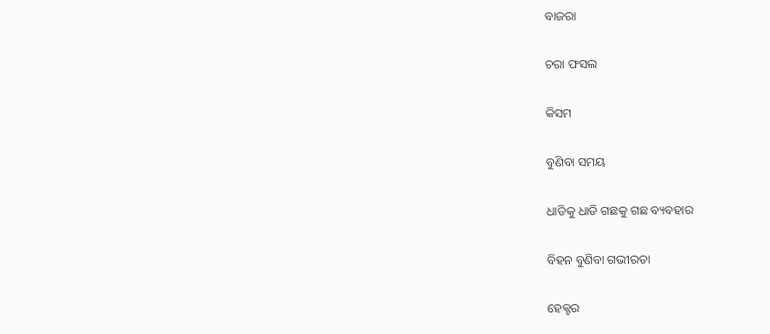ବାଜରା

ଚରା ଫସଲ

କିସମ

ବୁଣିବା ସମୟ

ଧାଡିକୁ ଧାଡି ଗଛକୁ ଗଛ ବ୍ୟବହାର

ବିହନ ବୁଣିବା ଗଭୀରତା

ହେକ୍ଟର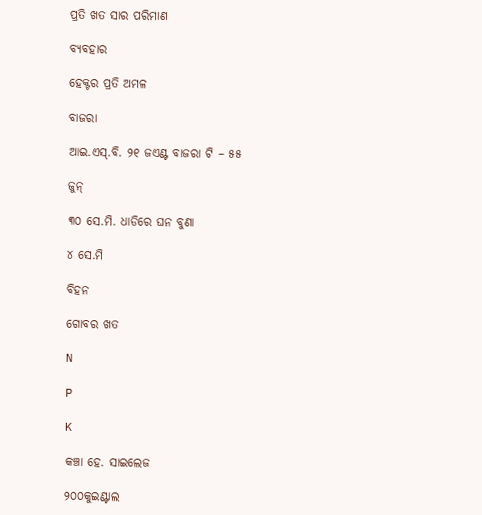ପ୍ରତି ଖତ ସାର ପରିମାଣ

ବ୍ୟବହାର

ହେକ୍ଟର ପ୍ରତି ଅମଳ

ବାଜରା

ଆଇ.ଏସ୍.ବି. ୨୧ ଜଏଣ୍ଟ ବାଜରା ଟି – ୫୫

ଜୁନ୍

୩୦ ସେ.ମି. ଧାଡିରେ ଘନ ବୁଣା

୪ ସେ.ମି

ବିହନ

ଗୋବର ଖତ

N

P

K

କଞ୍ଚା ହେ. ସାଇଲେଜ

୨୦୦କୁଇଣ୍ଟାଲ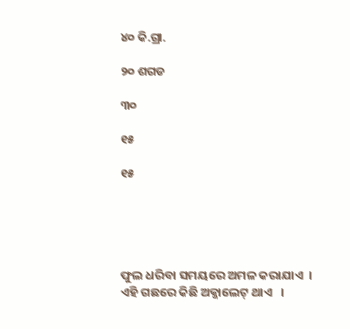୪୦ କି.ଗ୍ରା.

୨୦ ଶଗଡ

୩୦

୧୫

୧୫





ଫୁଲ ଧରିବା ସମୟରେ ଅମଳ କରାଯାଏ  । ଏହି ଗଛରେ କିଛି ଅକ୍ଜାଲେଟ୍ ଥାଏ   ।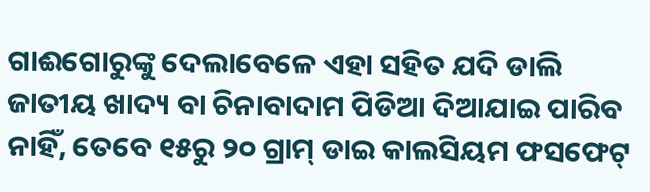ଗାଈଗୋରୁଙ୍କୁ ଦେଲାବେଳେ ଏହା ସହିତ ଯଦି ଡାଲି ଜାତୀୟ ଖାଦ୍ୟ ବା ଚିନାବାଦାମ ପିଡିଆ ଦିଆଯାଇ ପାରିବ ନାହିଁ, ତେବେ ୧୫ରୁ ୨୦ ଗ୍ରାମ୍ ଡାଇ କାଲସିୟମ ଫସଫେଟ୍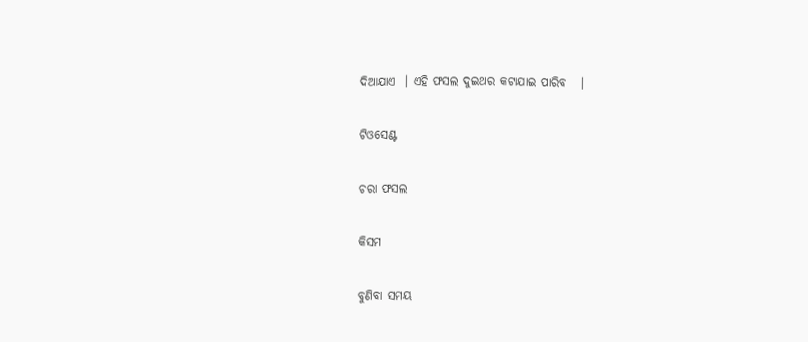ଦିଆଯାଏ  । ଏହି ଫସଲ ଦୁଇଥର କଟାଯାଇ ପାରିବ   ।

ଟିଓସେଣ୍ଟ

ଚରା ଫସଲ

କିସମ

ବୁଣିବା ସମୟ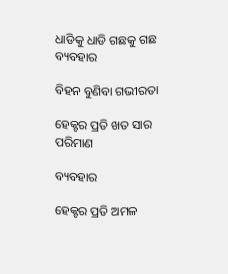ଧାଡିକୁ ଧାଡି ଗଛକୁ ଗଛ ବ୍ୟବହାର

ବିହନ ବୁଣିବା ଗଭୀରତା

ହେକ୍ଟର ପ୍ରତି ଖତ ସାର ପରିମାଣ

ବ୍ୟବହାର

ହେକ୍ଟର ପ୍ରତି ଅମଳ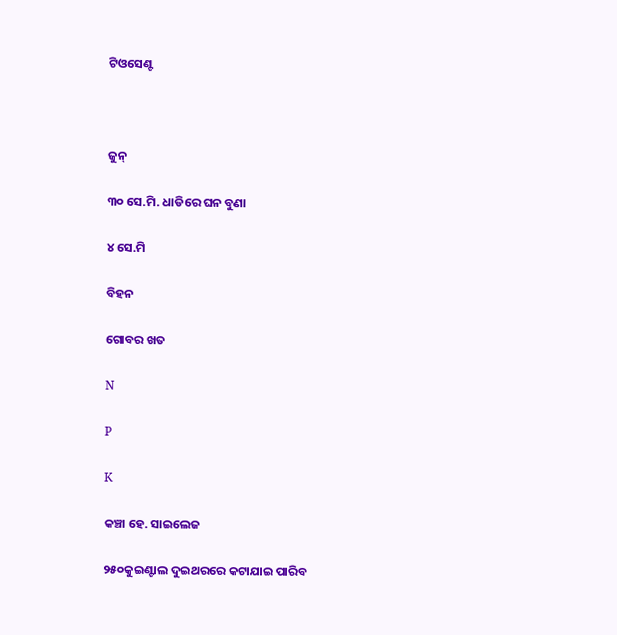ଟିଓସେଣ୍ଟ



ଜୁନ୍

୩୦ ସେ.ମି. ଧାଡିରେ ଘନ ବୁଣା

୪ ସେ.ମି

ବିହନ

ଗୋବର ଖତ

N

P

K

କଞ୍ଚା ହେ. ସାଇଲେଜ

୨୫୦କୁଇଣ୍ଟାଲ ଦୁଇଥରରେ କଟାଯାଇ ପାରିବ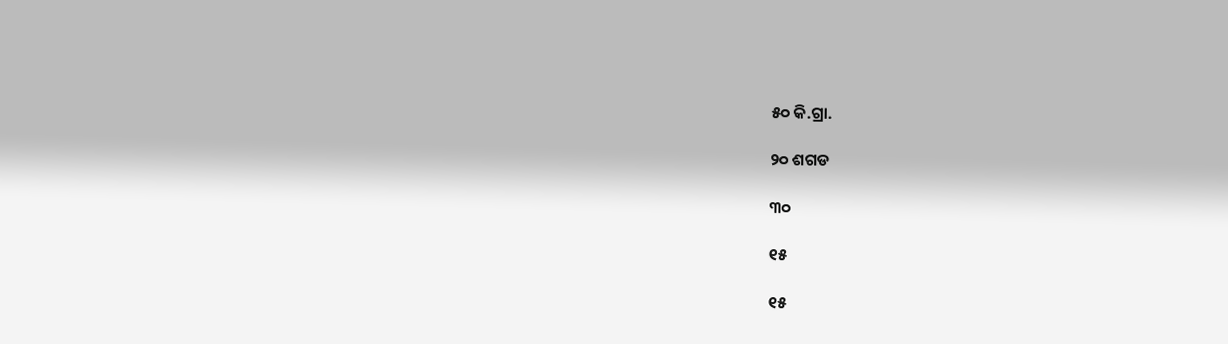୫୦ କି.ଗ୍ରା.

୨୦ ଶଗଡ

୩୦

୧୫

୧୫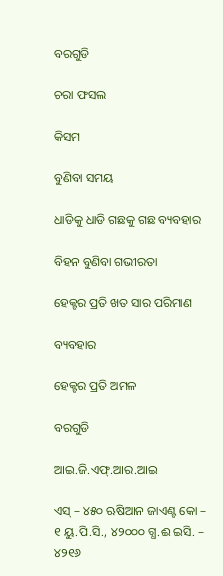ବରଗୁଡି

ଚରା ଫସଲ

କିସମ

ବୁଣିବା ସମୟ

ଧାଡିକୁ ଧାଡି ଗଛକୁ ଗଛ ବ୍ୟବହାର

ବିହନ ବୁଣିବା ଗଭୀରତା

ହେକ୍ଟର ପ୍ରତି ଖତ ସାର ପରିମାଣ

ବ୍ୟବହାର

ହେକ୍ଟର ପ୍ରତି ଅମଳ

ବରଗୁଡି

ଆଇ.ଜି.ଏଫ୍.ଆର.ଆଇ

ଏସ୍ – ୪୫୦ ଋଷିଆନ ଜାଏଣ୍ଟ କୋ – ୧ ୟୁ.ପି.ସି., ୪୨୦୦୦ ଗ୍ଧ.ଈ ଇସି. – ୪୨୧୬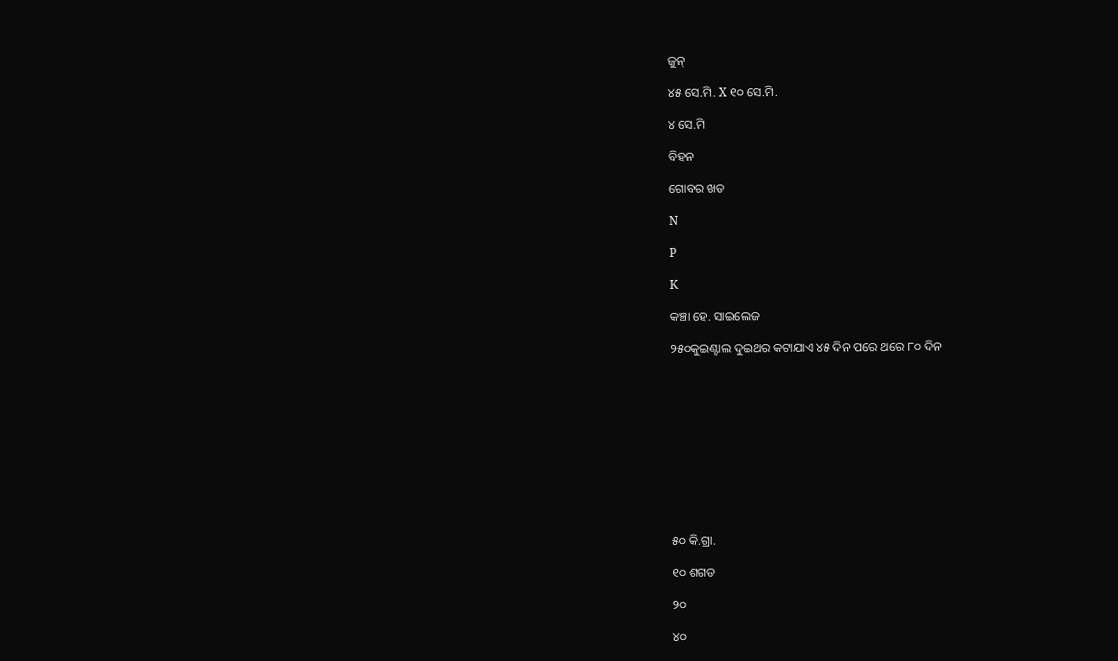ଜୁନ୍

୪୫ ସେ.ମି. X ୧୦ ସେ.ମି.

୪ ସେ.ମି

ବିହନ

ଗୋବର ଖତ

N

P

K

କଞ୍ଚା ହେ. ସାଇଲେଜ

୨୫୦କୁଇଣ୍ଟାଲ ଦୁଇଥର କଟାଯାଏ ୪୫ ଦିନ ପରେ ଥରେ ୮୦ ଦିନ











୫୦ କି.ଗ୍ରା.

୧୦ ଶଗଡ

୨୦

୪୦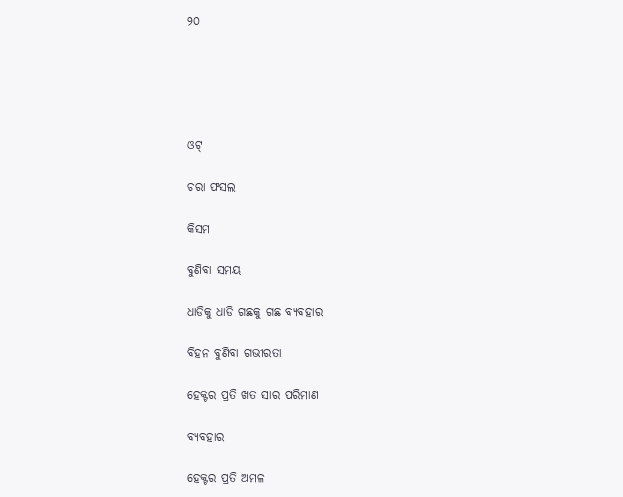୨୦





ଓଟ୍

ଚରା ଫସଲ

କିସମ

ବୁଣିବା ସମୟ

ଧାଡିକୁ ଧାଡି ଗଛକୁ ଗଛ ବ୍ୟବହାର

ବିହନ ବୁଣିବା ଗଭୀରତା

ହେକ୍ଟର ପ୍ରତି ଖତ ସାର ପରିମାଣ

ବ୍ୟବହାର

ହେକ୍ଟର ପ୍ରତି ଅମଳ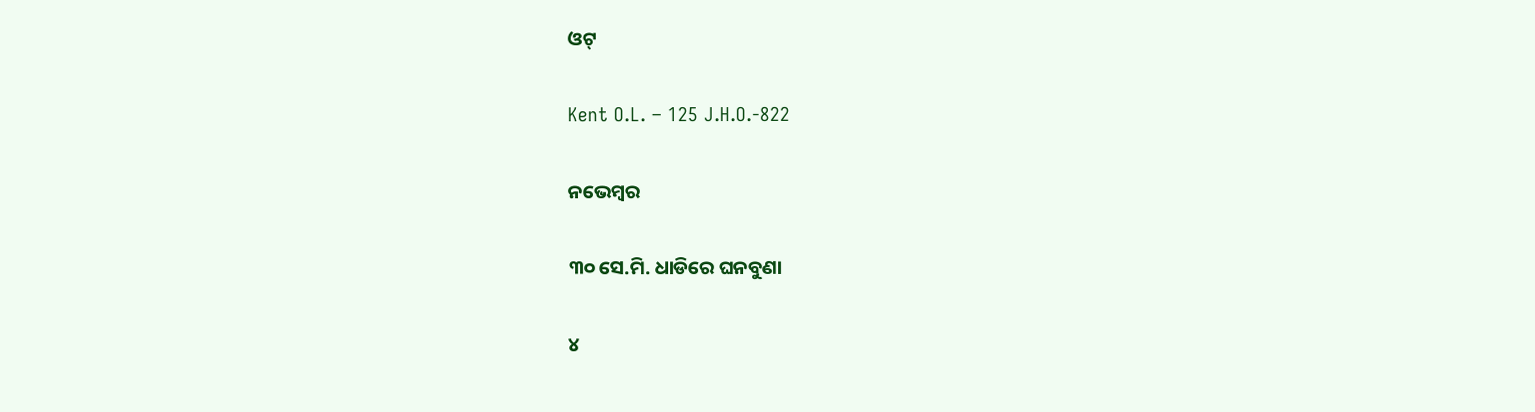ଓଟ୍

Kent O.L. – 125 J.H.O.-822

ନଭେମ୍ବର

୩୦ ସେ.ମି. ଧାଡିରେ ଘନବୁଣା

୪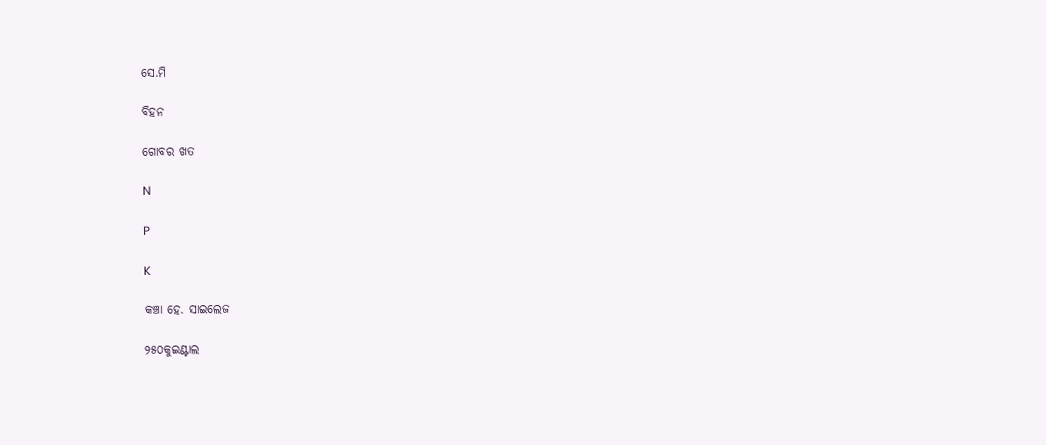ସେ.ମି

ବିହନ

ଗୋବର ଖତ

N

P

K

କଞ୍ଚା ହେ. ସାଇଲେଜ

୨୫୦କୁଇଣ୍ଟାଲ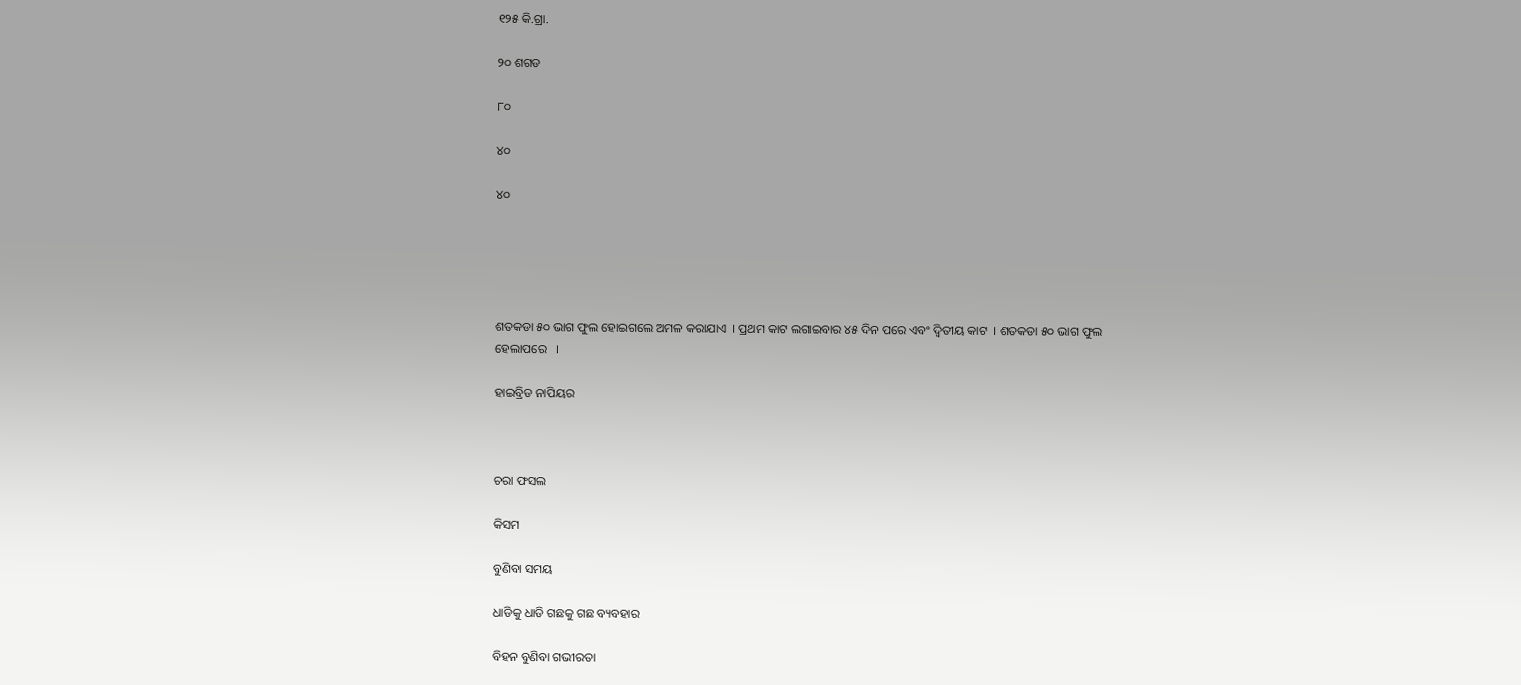୧୨୫ କି.ଗ୍ରା.

୨୦ ଶଗଡ

୮୦

୪୦

୪୦





ଶତକଡା ୫୦ ଭାଗ ଫୁଲ ହୋଇଗଲେ ଅମଳ କରାଯାଏ  । ପ୍ରଥମ କାଟ ଲଗାଇବାର ୪୫ ଦିନ ପରେ ଏବଂ ଦ୍ଵିତୀୟ କାଟ  । ଶତକଡା ୫୦ ଭାଗ ଫୁଲ ହେଲାପରେ   ।

ହାଇବ୍ରିଡ ନାପିୟର



ଚରା ଫସଲ

କିସମ

ବୁଣିବା ସମୟ

ଧାଡିକୁ ଧାଡି ଗଛକୁ ଗଛ ବ୍ୟବହାର

ବିହନ ବୁଣିବା ଗଭୀରତା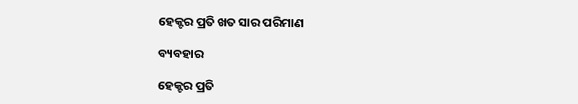ହେକ୍ଟର ପ୍ରତି ଖତ ସାର ପରିମାଣ

ବ୍ୟବହାର

ହେକ୍ଟର ପ୍ରତି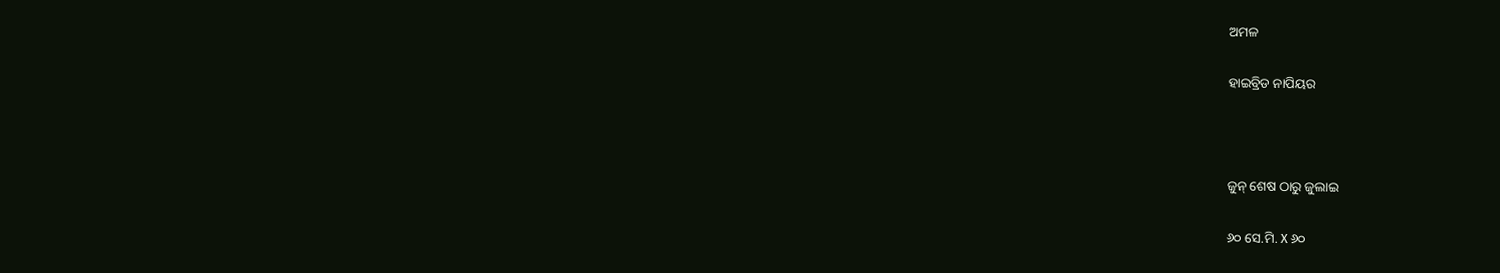ଅମଳ

ହାଇବ୍ରିଡ ନାପିୟର



ଜୁନ୍ ଶେଷ ଠାରୁ ଜୁଲାଇ

୬୦ ସେ.ମି. X ୬୦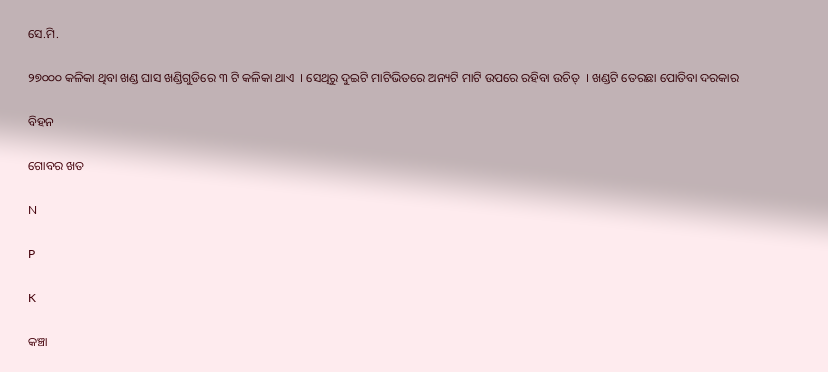ସେ.ମି.

୨୭୦୦୦ କଳିକା ଥିବା ଖଣ୍ଡ ଘାସ ଖଣ୍ଡିଗୁଡିରେ ୩ ଟି କଳିକା ଥାଏ  । ସେଥିରୁ ଦୁଇଟି ମାଟିଭିତରେ ଅନ୍ୟଟି ମାଟି ଉପରେ ରହିବା ଉଚିତ୍  । ଖଣ୍ଡଟି ତେରଛା ପୋତିବା ଦରକାର

ବିହନ

ଗୋବର ଖତ

N

P

K

କଞ୍ଚା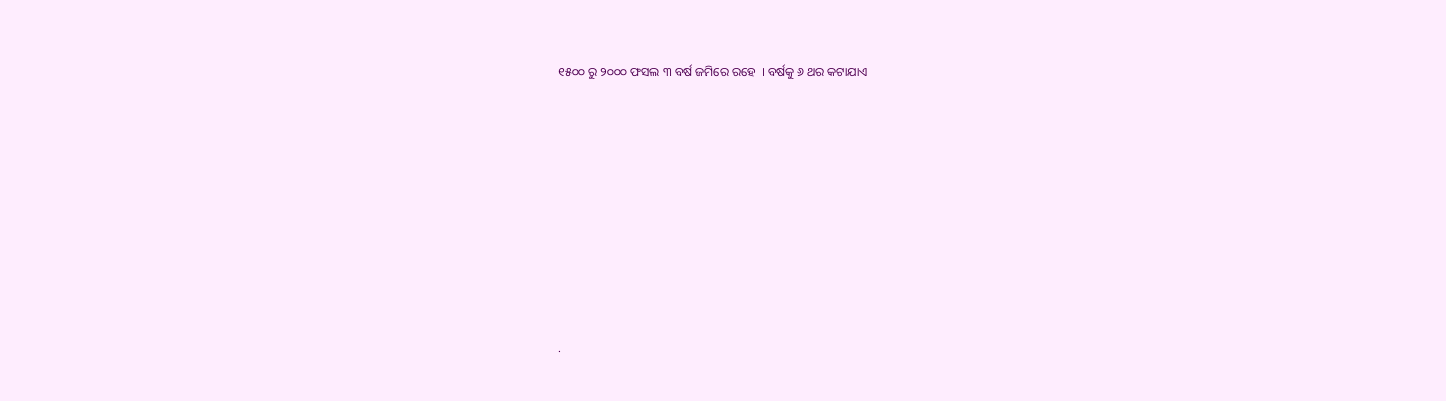୧୫୦୦ ରୁ ୨୦୦୦ ଫସଲ ୩ ବର୍ଷ ଜମିରେ ରହେ  । ବର୍ଷକୁ ୬ ଥର କଟାଯାଏ











.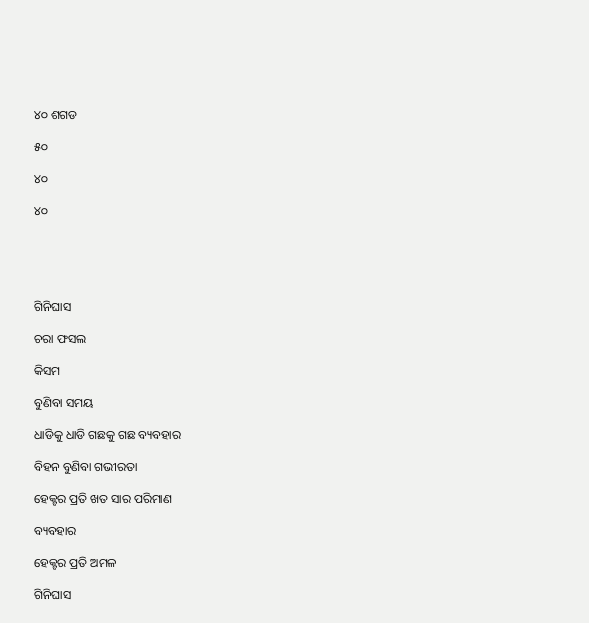୪୦ ଶଗଡ

୫୦

୪୦

୪୦





ଗିନିଘାସ

ଚରା ଫସଲ

କିସମ

ବୁଣିବା ସମୟ

ଧାଡିକୁ ଧାଡି ଗଛକୁ ଗଛ ବ୍ୟବହାର

ବିହନ ବୁଣିବା ଗଭୀରତା

ହେକ୍ଟର ପ୍ରତି ଖତ ସାର ପରିମାଣ

ବ୍ୟବହାର

ହେକ୍ଟର ପ୍ରତି ଅମଳ

ଗିନିଘାସ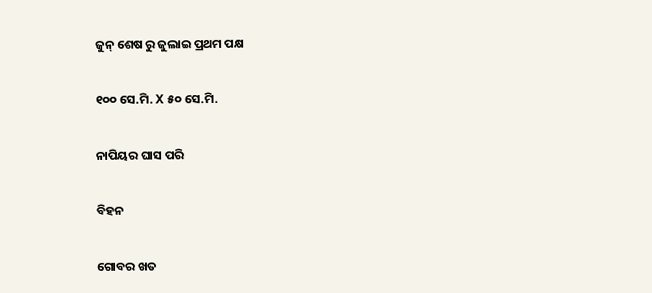ଜୁନ୍ ଶେଷ ରୁ ଜୁଲାଇ ପ୍ରଥମ ପକ୍ଷ

୧୦୦ ସେ.ମି. X ୫୦ ସେ.ମି.

ନାପିୟର ଘାସ ପରି

ବିହନ

ଗୋବର ଖତ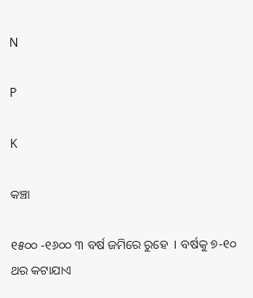N

P

K

କଞ୍ଚା

୧୫୦୦ -୧୬୦୦ ୩ ବର୍ଷ ଜମିରେ ରୁହେ  । ବର୍ଷକୁ ୭-୧୦ ଥର କଟାଯାଏ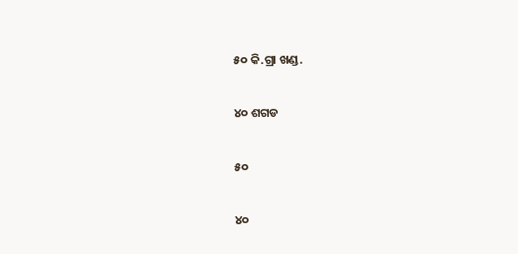୫୦ କି.ଗ୍ରା ଖଣ୍ଡ.

୪୦ ଶଗଡ

୫୦

୪୦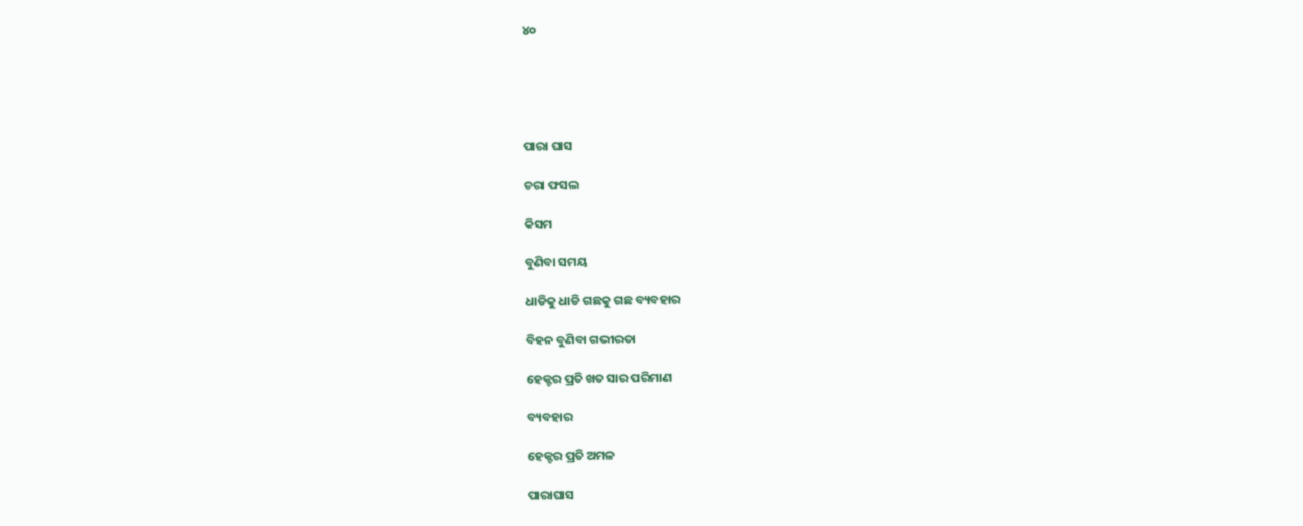୪୦





ପାରା ଘାସ

ଚରା ଫସଲ

କିସମ

ବୁଣିବା ସମୟ

ଧାଡିକୁ ଧାଡି ଗଛକୁ ଗଛ ବ୍ୟବହାର

ବିହନ ବୁଣିବା ଗଭୀରତା

ହେକ୍ଟର ପ୍ରତି ଖତ ସାର ପରିମାଣ

ବ୍ୟବହାର

ହେକ୍ଟର ପ୍ରତି ଅମଳ

ପାରାଘାସ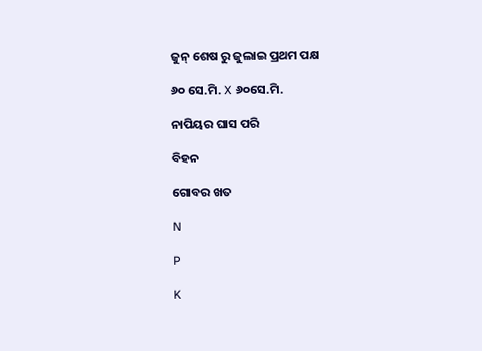ଜୁନ୍ ଶେଷ ରୁ ଜୁଲାଇ ପ୍ରଥମ ପକ୍ଷ

୬୦ ସେ.ମି. X ୬୦ସେ.ମି.

ନାପିୟର ଘାସ ପରି

ବିହନ

ଗୋବର ଖତ

N

P

K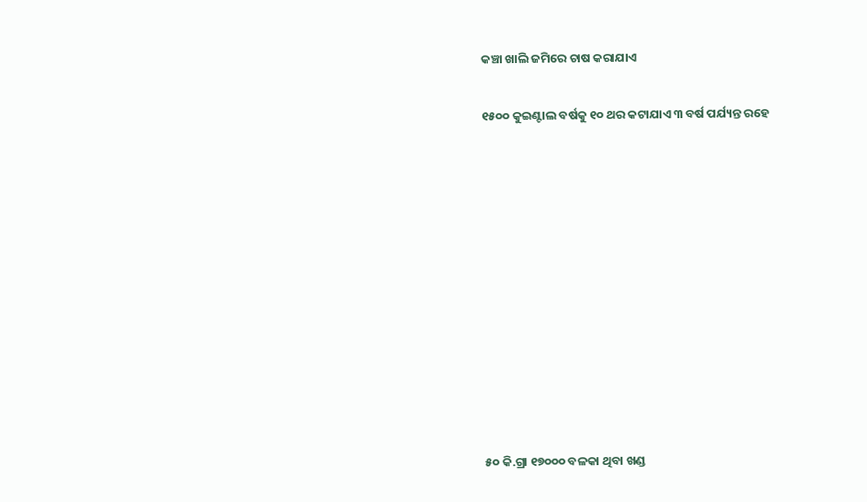କଞ୍ଚା ଖାଲି ଜମିରେ ଚାଷ କରାଯାଏ

୧୫୦୦ କୁଇଣ୍ଟାଲ ବର୍ଷକୁ ୧୦ ଥର କଟାଯାଏ ୩ ବର୍ଷ ପର୍ଯ୍ୟନ୍ତ ରହେ











୫୦ କି.ଗ୍ରା ୧୭୦୦୦ ବଳକା ଥିବା ଖଣ୍ଡ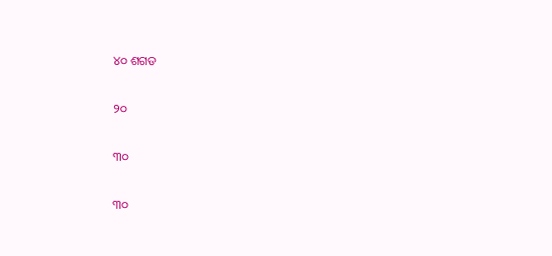୪୦ ଶଗଡ

୨୦

୩୦

୩୦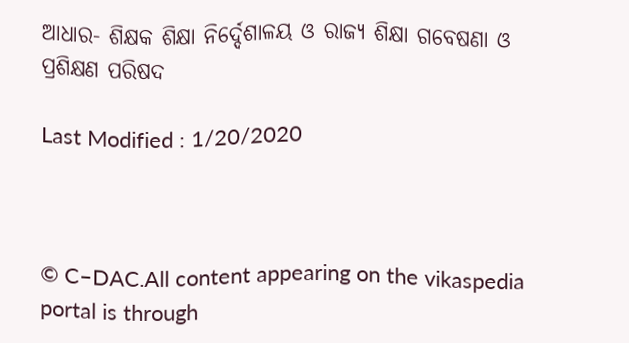ଆଧାର- ଶିକ୍ଷକ ଶିକ୍ଷା ନିର୍ଦ୍ଦେଶାଳୟ ଓ ରାଜ୍ୟ ଶିକ୍ଷା ଗବେଷଣା ଓ ପ୍ରଶିକ୍ଷଣ ପରିଷଦ

Last Modified : 1/20/2020



© C–DAC.All content appearing on the vikaspedia portal is through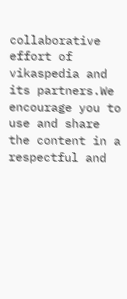collaborative effort of vikaspedia and its partners.We encourage you to use and share the content in a respectful and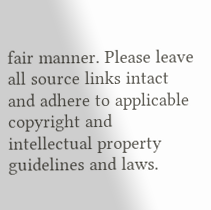fair manner. Please leave all source links intact and adhere to applicable copyright and intellectual property guidelines and laws.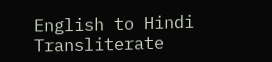English to Hindi Transliterate